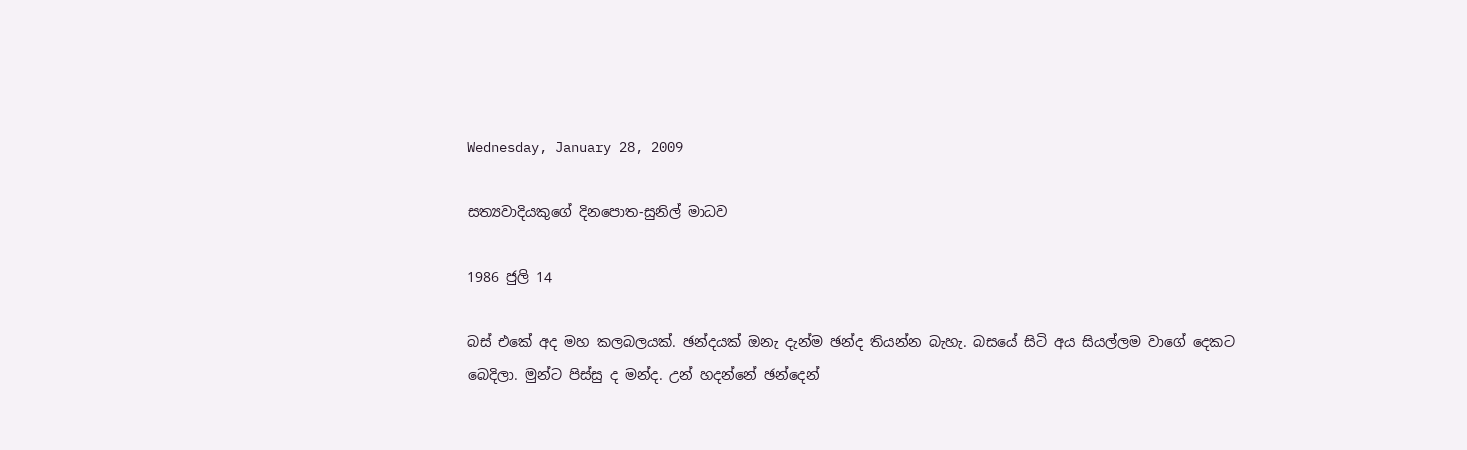Wednesday, January 28, 2009

සත්‍යවාදියකුගේ දිනපොත-සුනිල් මාධව

1986 ජුලි 14

බස් එකේ අද මහ කලබලයක්. ඡන්දයක් ඔනැ දැන්ම ඡන්ද තියන්න බැහැ. බසයේ සිටි අය සියල්ලම වාගේ දෙකට බෙදිලා. මුන්ට පිස්සු ද මන්ද. උන් හදන්නේ ඡන්දෙන්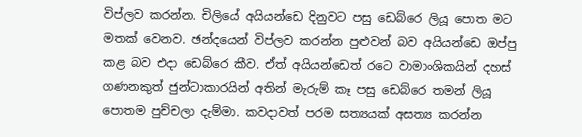විප්ලව කරන්න. චිලියේ අයියන්ඩෙ දිනුවට පසු ඩෙබ්රෙ ලියූ පොත මට මතක් වෙනව. ඡන්දයෙන් විප්ලව කරන්න පුළුවන් බව අයියන්ඩෙ ඔප්පු කළ බව එදා ඩෙබ්රෙ කීව. ඒත් අයියන්ඩෙත් රටෙ වාමාංශිකයින් දහස් ගණනකුත් ජුන්ටාකාරයින් අතින් මැරුම් කෑ පසු ඩෙබ්රෙ තමන් ලියූ පොතම පුච්චලා දැම්මා. කවදාවත් පරම සත්‍යයක් අසත්‍ය කරන්න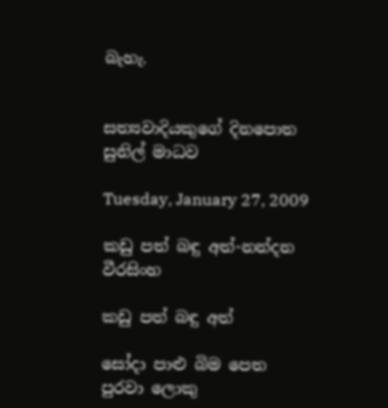බැහැ.


සත්‍යවාදියකුගේ දිනපොත
සුනිල් මාධව

Tuesday, January 27, 2009

කඩු පත් බඳු අත්-නන්දන වීරසිංහ

කඩු පත් බඳු අත්

සෝදා පාළු බිම පෙත
පුරවා ලොකු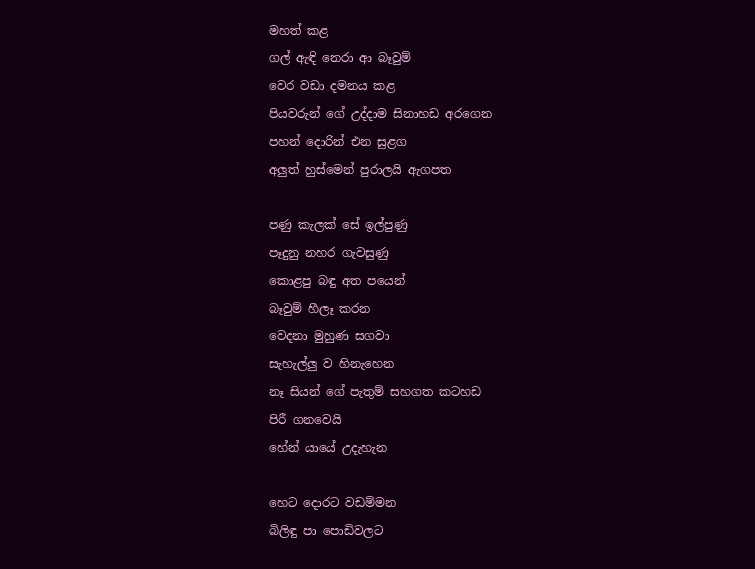මහත් කළ
ගල් ඇඳි නෙරා ආ බෑවුම්
වෙර වඩා දමනය කළ
පියවරුන් ගේ උද්දාම සිනාහඩ අරගෙන
පහන් දොරින් එන සුළග
අලුත් හුස්මෙන් පුරාලයි ඇගපත

පණු කැලක් සේ ඉල්පුණු
පෑදුනු නහර ගැවසුණු
කොළපු බඳු අත පයෙන්
බෑවුම් හීලෑ කරන
වෙදනා මුහුණ සගවා
සැහැල්ලු ව හිනැහෙන
නෑ සියන් ගේ පැතුම් සහගත කටහඩ
පිරී ගනවෙයි
හේන් යායේ උදැහැන

හෙට දොරට වඩම්මන
බිලිඳු පා පොඩිවලට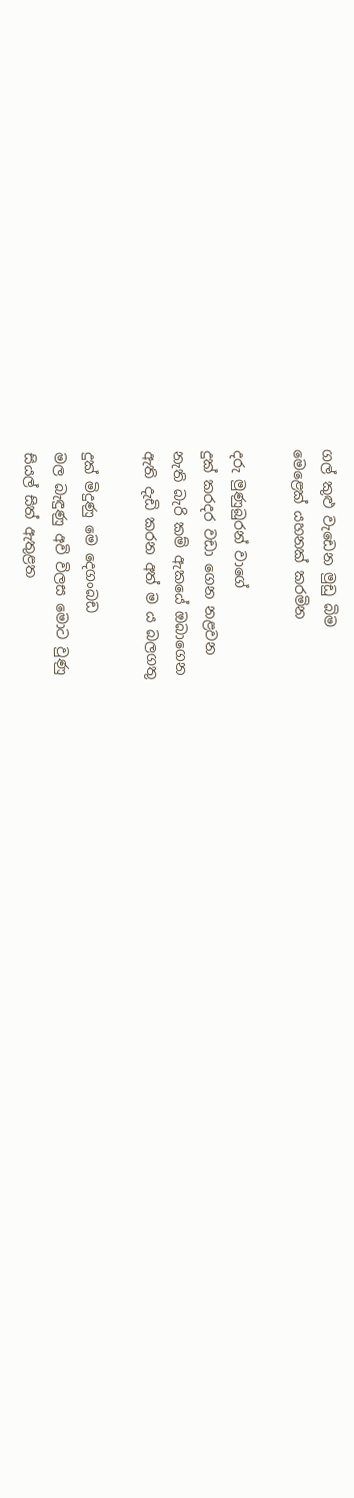ගල් කුළු වැඩෙන මුඩු බිම
මෙළෙක් යහනක් කරමින

දරු මුණුබුරන් වාගේ
දුක් කරදර වඩා ගෙන නළවන
නැති බැරි කම් ඇකයේ ඔබාගෙන
ඇති දැඩි කරන අත් ම ය බලගතු

දුක් මිදුණු මෙ දෙගංබඩ
මල බැඳුණු අවි විලස මොට වුණු
සියල් සිත් ඇතුළත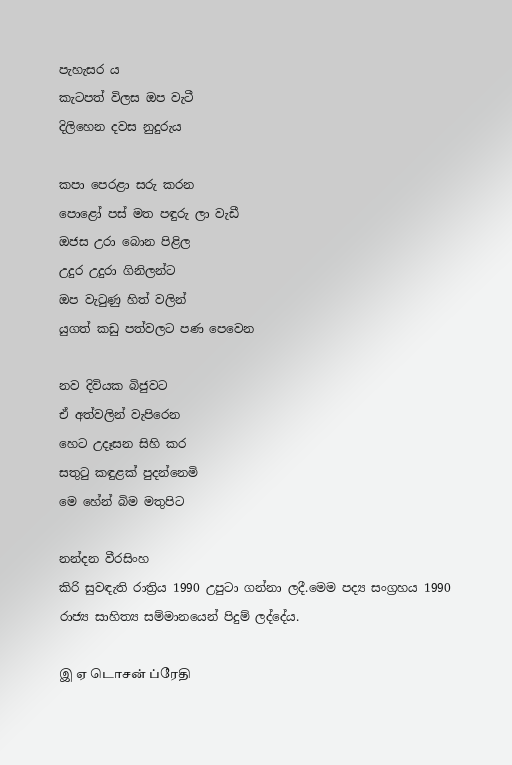පැහැසර ය
කැටපත් විලස ඔප වැටී
දිලිහෙන දවස නුදුරුය

කපා පෙරළා සරු කරන
පොළෝ පස් මත පඳුරු ලා වැඩී
ඔජස උරා බොන පිළිල
උදුර උදුරා ගිනිලන්ට
ඔප වැටුණු හිත් වලින්
යුගත් කඩු පත්වලට පණ පෙවෙන

නව දිවියක බිජුවට
ඒ අත්වලින් වැපිරෙන
හෙට උදෑසන සිහි කර
සතුටු කඳුළක් පුදන්නෙමි
මෙ හේන් බිම මතුපිට

නන්දන වීරසිංහ
කිරි සුවඳැති රාත්‍රිය 1990 උපුටා ගන්නා ලදී.මෙම පද්‍ය සංග්‍රහය 1990 රාජ්‍ය සාහිත්‍ය සම්මානයෙන් පිදුම් ලද්දේය.

இ ஏ டொசன் ப்ரேதி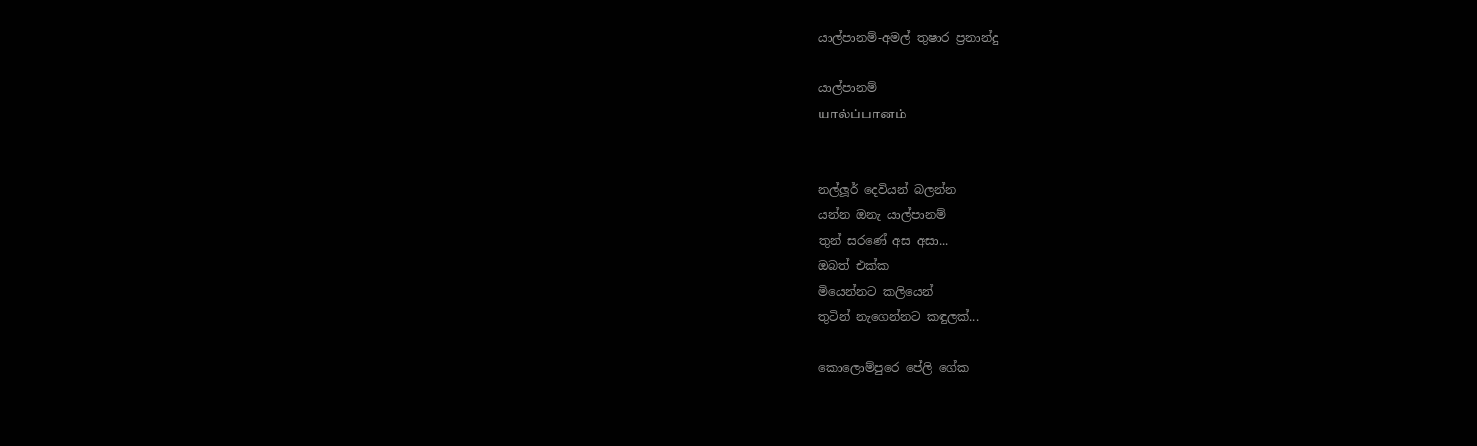යාල්පානම්-අමල් තුෂාර ප්‍රනාන්දු

යාල්පානම්
யால்ப்பானம்


නල්ලූර් දෙවියන් බලන්න
යන්න ඔනැ යාල්පානම්
තුන් සරණේ අස අසා...
ඔබත් එක්ක
මියෙන්නට කලියෙන්
තුටින් නැගෙන්නට කඳුලක්...

කොලොම්පුරෙ පේලි ගේක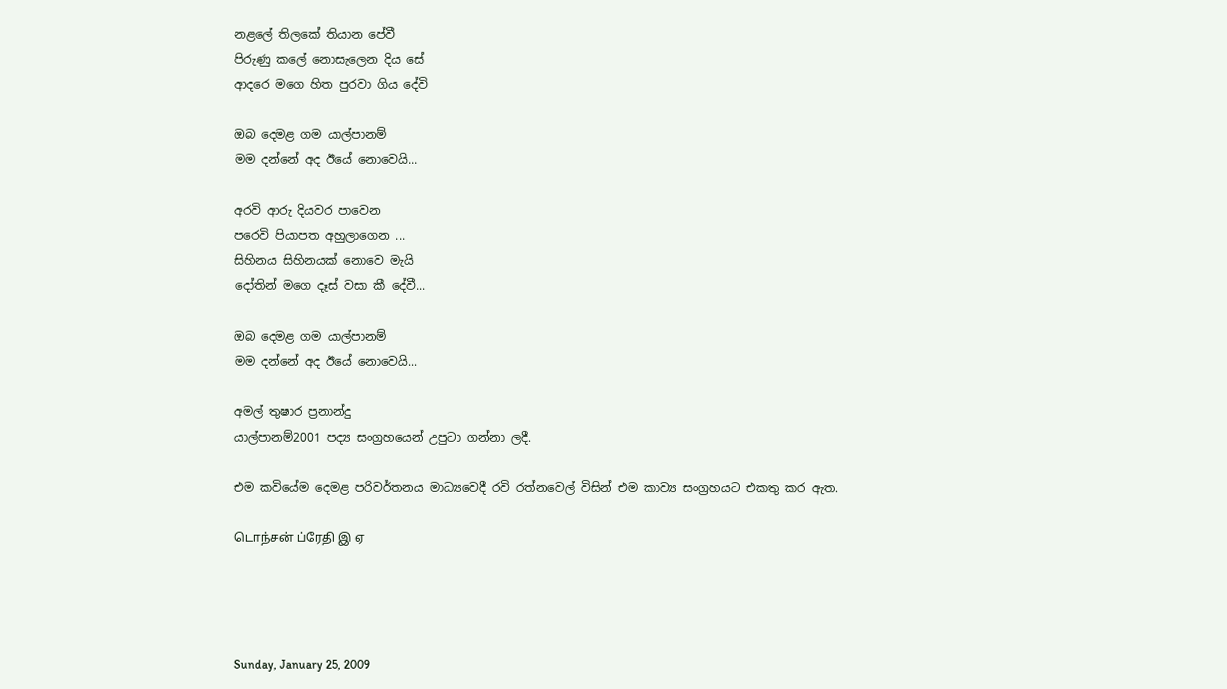නළලේ තිලකේ තියාන පේවී
පිරුණු කලේ නොසැලෙන දිය සේ
ආදරෙ මගෙ හිත පුරවා ගිය දේවි

ඔබ දෙමළ ගම යාල්පානම්
මම දන්නේ අද ඊයේ නොවෙයි...

අරවි ආරු දියවර පාවෙන
පරෙවි පියාපත අහුලාගෙන ...
සිහිනය සිහිනයක් නොවෙ මැයි
දෝතින් මගෙ දෑස් වසා කී දේවී...

ඔබ දෙමළ ගම යාල්පානම්
මම දන්නේ අද ඊයේ නොවෙයි...

අමල් තුෂාර ප්‍රනාන්දු
යාල්පානම්2001 පද්‍ය සංග්‍රහයෙන් උපුටා ගන්නා ලදී.

එම කවියේම දෙමළ පරිවර්තනය මාධ්‍යවෙදී රවි රත්නවෙල් විසින් එම කාව්‍ය සංග්‍රහයට එකතු කර ඇත.

டொந்சன் ப்ரேதி இ ஏ




Sunday, January 25, 2009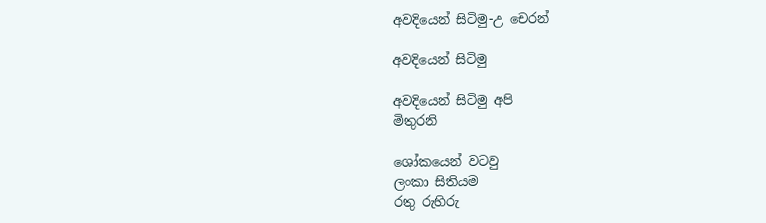අවදියෙන් සිටිමු-උ චෙරන්

අවදියෙන් සිටිමු

අවදියෙන් සිටිමු අපි
මිතුරනි

ශෝකයෙන් වටවු
ලංකා සිතියම
රතු රුහිරු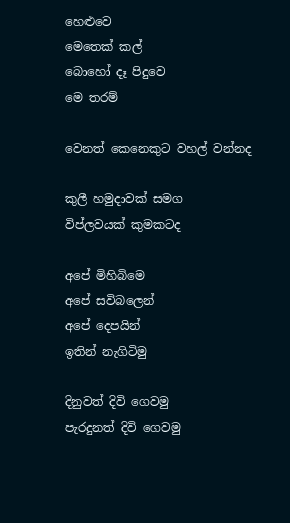හෙළුවෙ
මෙතෙක් කල්
බොහෝ දෑ පිදුවෙ
මෙ තරම්

වෙනත් කෙනෙකුට වහල් වන්නද

කුලී හමුදාවක් සමග
විප්ලවයක් කුමකටද

අපේ මිහිබිමෙ
අපේ සවිබලෙන්
අපේ දෙපයින්
ඉතින් නැගිටිමු

දිනුවත් දිවි ගෙවමු
පැරදුනත් දිවි ගෙවමු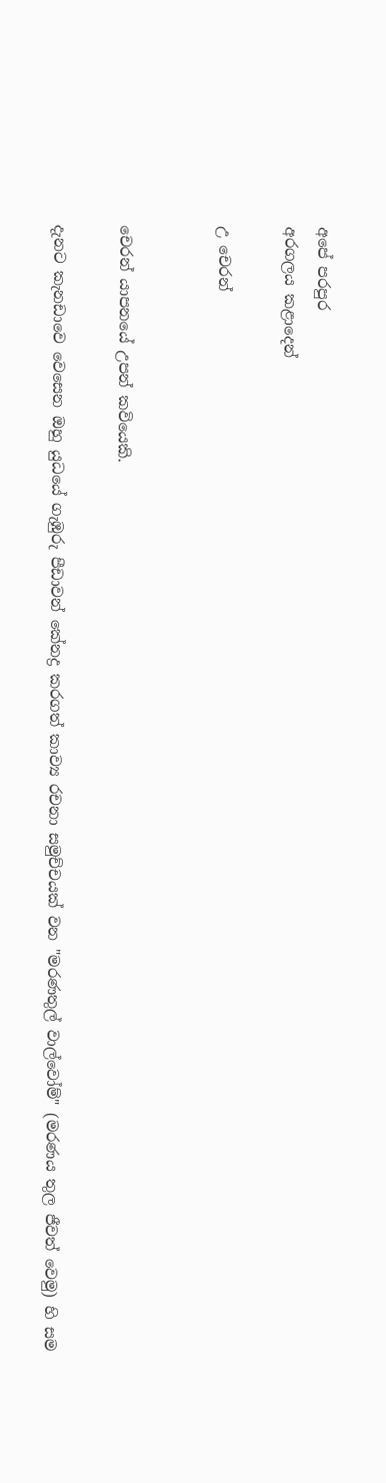අපේ පරපුර
අරගලය කළාදෙන්

උ චෙරන්


චෙරන් යාපනයේ උපන් කවියෙකි.

දැනට කැනඩාවෙ වෙසෙන ඔහු යුධයේ ගැඹුරු පීඩාවන් කේනද්‍ර කරගත් කාව්‍ය රචනා සමුච්චයක් වන "මරණතුල් වාල්වෝම්" (මරණය තුල ජීවත් වෙමු) හි සම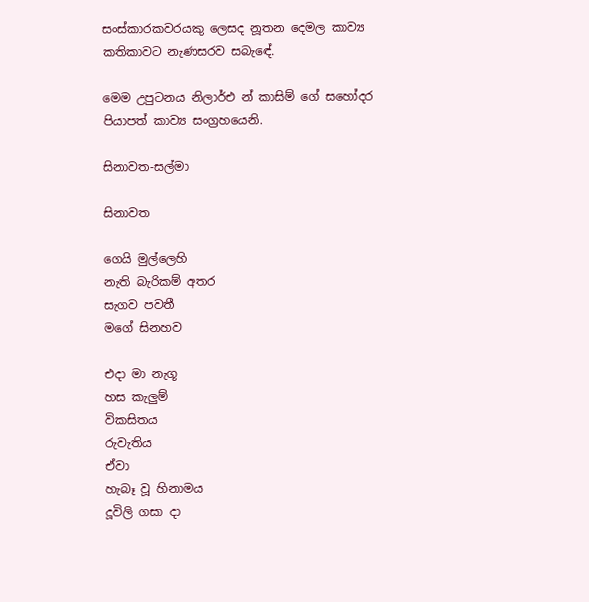සංස්කාරකවරයකු ලෙසද නූතන දෙමල කාව්‍ය කතිකාවට නැණසරව සබැඳේ.

මෙම උපුටනය නිලාර්එ න් කාසිම් ගේ සහෝදර පියාපත් කාව්‍ය සංග්‍රහයෙනි.

සිනාවත-සල්මා

සිනාවත

ගෙයි මුල්ලෙහි
නැති බැරිකම් අතර
සැගව පවතී
මගේ සිනහව

එදා මා නැගූ
හස කැලුම්
විකසිතය
රුවැතිය
ඒවා
හැබෑ වූ හිනාමය
දූවිලි ගසා දා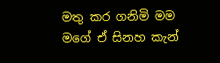මතු කර ගනිමි මම
මගේ ඒ සිනහ කැන්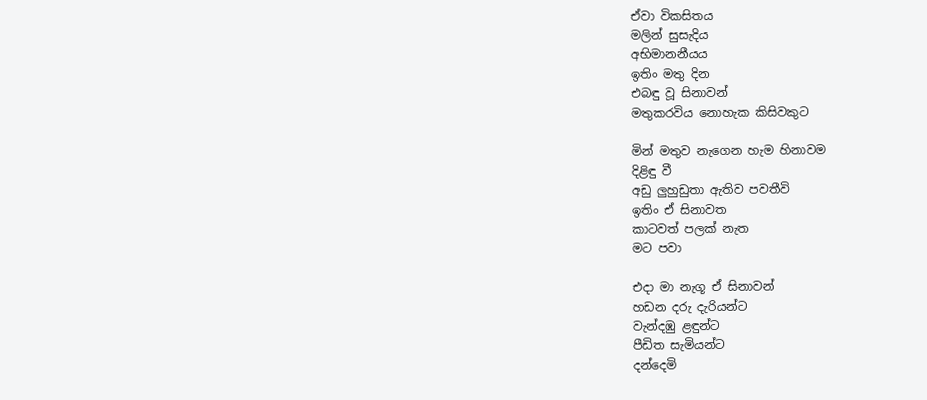ඒවා විකසිතය
මලින් සුසැදිය
අභිමානනීයය
ඉතිං මතු දින
එබඳු වූ සිනාවන්
මතුකරවිය නොහැක කිසිවකුට

මින් මතුව නැගෙන හැම හිනාවම
දිළිඳු වී
අඩු ලුහුඩුතා ඇතිව පවතීවි
ඉතිං ඒ සිනාවත
කාටවත් පලක් නැත
මට පවා

එදා මා නැගූ ඒ සිනාවන්
හඩන දරු දැරියන්ට
වැන්දඹු ළඳුන්ට
පීඩිත සැමියන්ට
දන්දෙමි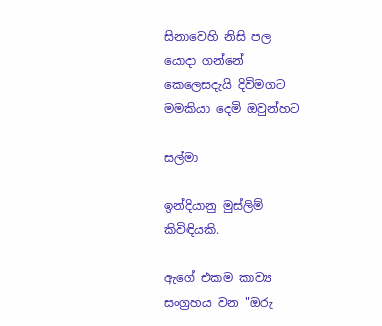සිනාවෙහි නිසි පල
යොදා ගන්නේ
කෙලෙසදැයි දිවිමගට
මමකියා දෙමි ඔවුන්හට

සල්මා

ඉන්දියානු මුස්ලිම් කිවිඳියකි.

ඇගේ එකම කාව්‍ය සංග්‍රහය වන "ඔරු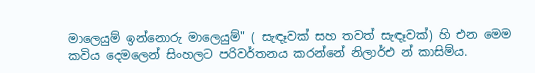මාලෙයුම් ඉන්නොරු මාලෙයුම්" ( සැඳෑවක් සහ තවත් සැඳෑවක්) හි එන මෙම කවිය දෙමලෙන් සිංහලට පරිවර්තනය කරන්නේ නිලාර්එ න් කාසිම්ය.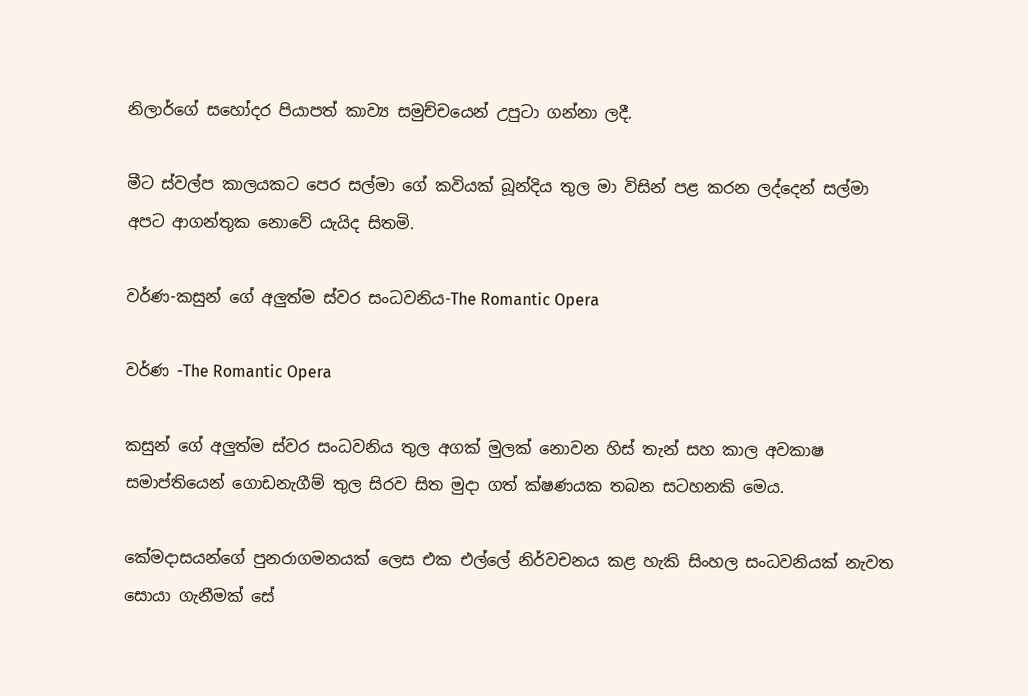නිලාර්ගේ සහෝදර පියාපත් කාව්‍ය සමුච්චයෙන් උපුටා ගන්නා ලදී.

මීට ස්වල්ප කාලයකට පෙර සල්මා ගේ කවියක් බූන්දිය තුල මා විසින් පළ කරන ලද්දෙන් සල්මා අපට ආගන්තුක නොවේ යැයිද සිතමි.

වර්ණ-කසුන් ගේ අලුත්ම ස්වර සංධවනිය-The Romantic Opera

වර්ණ -The Romantic Opera

කසුන් ගේ අලුත්ම ස්වර සංධවනිය තුල අගක් මුලක් නොවන හිස් තැන් සහ කාල අවකාෂ සමාප්තියෙන් ගොඩනැගීම් තුල සිරව සිත මුදා ගත් ක්ෂණයක තබන සටහනකි මෙය.

කේමදාසයන්ගේ පුනරාගමනයක් ලෙස එක එල්ලේ නිර්වචනය කළ හැකි සිංහල සංධවනියක් නැවත සොයා ගැනීමක් සේ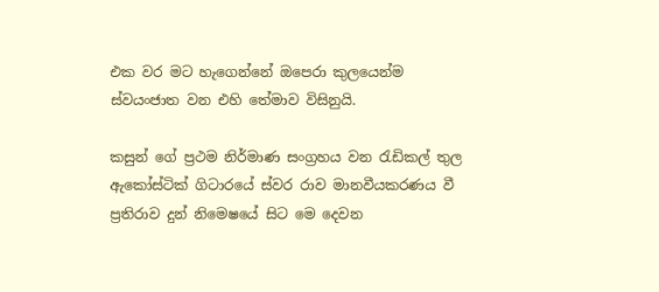එක වර මට හැගෙන්නේ ඔපෙරා කුලයෙන්ම ස්වයංජාත වන එහි තේමාව විසිනුයි.

කසුන් ගේ ප්‍රථම නිර්මාණ සංග්‍රහය වන රැඩිකල් තුල ඇකෝස්ටික් ගිටාරයේ ස්වර රාව මානවීයකරණය වී ප්‍රතිරාව දුන් නිමෙෂයේ සිට මෙ දෙවන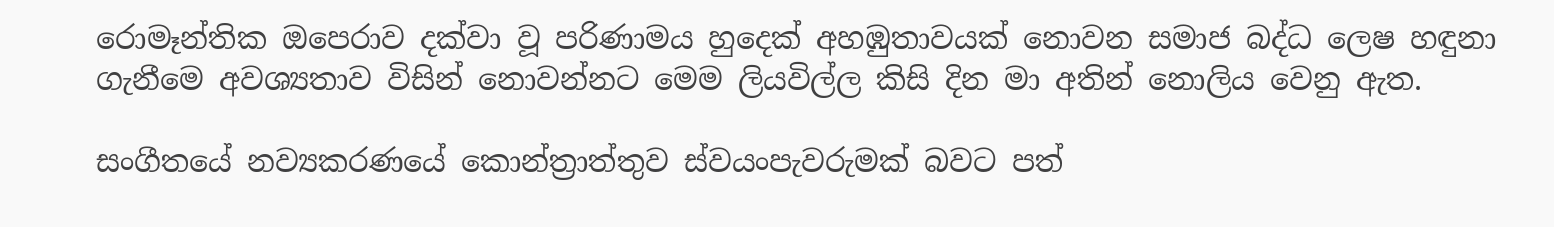රොමෑන්තික ඔපෙරාව දක්වා වූ පරිණාමය හුදෙක් අහඹුතාවයක් නොවන සමාජ බද්ධ ලෙෂ හඳුනා ගැනීමෙ අවශ්‍යතාව විසින් නොවන්නට මෙම ලියවිල්ල කිසි දින මා අතින් නොලිය වෙනු ඇත.

සංගීතයේ නව්‍යකරණයේ කොන්ත්‍රාත්තුව ස්වයංපැවරුමක් බවට පත්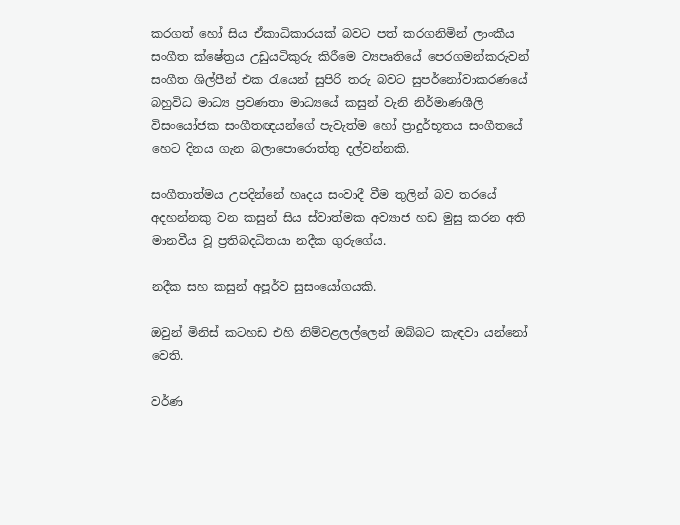කරගත් හෝ සිය ඒකාධිකාරයක් බවට පත් කරගනිමින් ලාංකීය සංගීත ක්ෂේත්‍රය උඩුයටිකුරු කිරීමෙ ව්‍යපෘතියේ පෙරගමන්කරුවන් සංගීත ශිල්පීන් එක රැයෙන් සුපිරි තරු බවට සුපර්නෝවාකරණයේ බහුවිධ මාධ්‍ය ප්‍රවණතා මාධ්‍යයේ කසුන් වැනි නිර්මාණශීලි විසංයෝජක සංගීතඥයන්ගේ පැවැත්ම හෝ ප්‍රාදුර්භූතය සංගීතයේ හෙට දිනය ගැන බලාපොරොත්තු දල්වන්නකි.

සංගීතාත්මය උපදින්නේ හෘදය සංවාදී වීම තුලින් බව තරයේ අදහන්නකු වන කසුන් සිය ස්වාත්මක අව්‍යාජ හඩ මුසු කරන අති මානවීය වූ ප්‍රතිබදධිතයා නදීක ගුරුගේය.

නදීක සහ කසුන් අපූර්ව සුසංයෝගයකි.

ඔවුන් මිනිස් කටහඩ එහි නිම්වළලල්ලෙන් ඔබ්බට කැඳවා යන්නෝ වෙති.

වර්ණ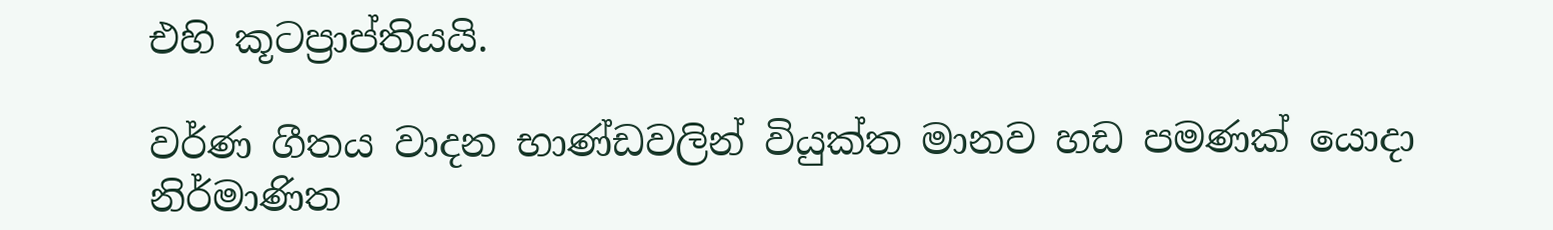එහි කූටප්‍රාප්තියයි.

වර්ණ ගීතය වාදන භාණ්ඩවලින් වියුක්ත මානව හඩ පමණක් යොදා නිර්මාණිත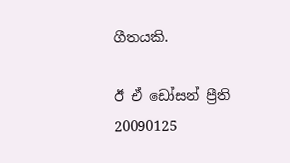ගීතයකි.

ඊ ඒ ඩෝසන් ප්‍රීති
20090125